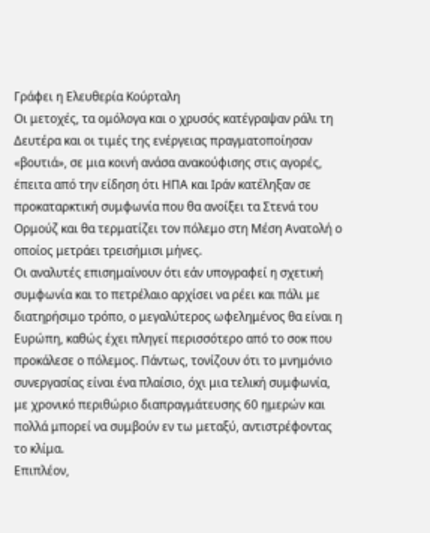Γράφει η Ελευθερία Κούρταλη
Οι μετοχές, τα ομόλογα και ο χρυσός κατέγραψαν ράλι τη Δευτέρα και οι τιμές της ενέργειας πραγματοποίησαν «βουτιά», σε μια κοινή ανάσα ανακούφισης στις αγορές, έπειτα από την είδηση ότι ΗΠΑ και Ιράν κατέληξαν σε προκαταρκτική συμφωνία που θα ανοίξει τα Στενά του Ορμούζ και θα τερματίζει τον πόλεμο στη Μέση Ανατολή ο οποίος μετράει τρεισήμισι μήνες.
Οι αναλυτές επισημαίνουν ότι εάν υπογραφεί η σχετική συμφωνία και το πετρέλαιο αρχίσει να ρέει και πάλι με διατηρήσιμο τρόπο, ο μεγαλύτερος ωφελημένος θα είναι η Ευρώπη, καθώς έχει πληγεί περισσότερο από το σοκ που προκάλεσε ο πόλεμος. Πάντως, τονίζουν ότι το μνημόνιο συνεργασίας είναι ένα πλαίσιο, όχι μια τελική συμφωνία, με χρονικό περιθώριο διαπραγμάτευσης 60 ημερών και πολλά μπορεί να συμβούν εν τω μεταξύ, αντιστρέφοντας το κλίμα.
Επιπλέον,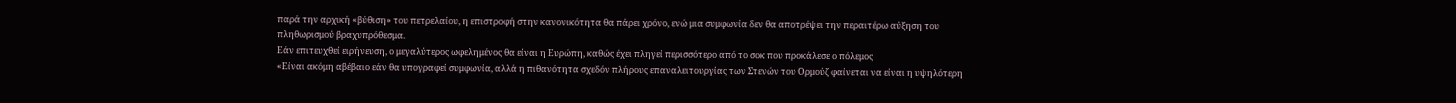παρά την αρχική «βύθιση» του πετρελαίου, η επιστροφή στην κανονικότητα θα πάρει χρόνο, ενώ μια συμφωνία δεν θα αποτρέψει την περαιτέρω αύξηση του πληθωρισμού βραχυπρόθεσμα.
Εάν επιτευχθεί ειρήνευση, ο μεγαλύτερος ωφελημένος θα είναι η Ευρώπη, καθώς έχει πληγεί περισσότερο από το σοκ που προκάλεσε ο πόλεμος
«Είναι ακόμη αβέβαιο εάν θα υπογραφεί συμφωνία, αλλά η πιθανότητα σχεδόν πλήρους επαναλειτουργίας των Στενών του Ορμούζ φαίνεται να είναι η υψηλότερη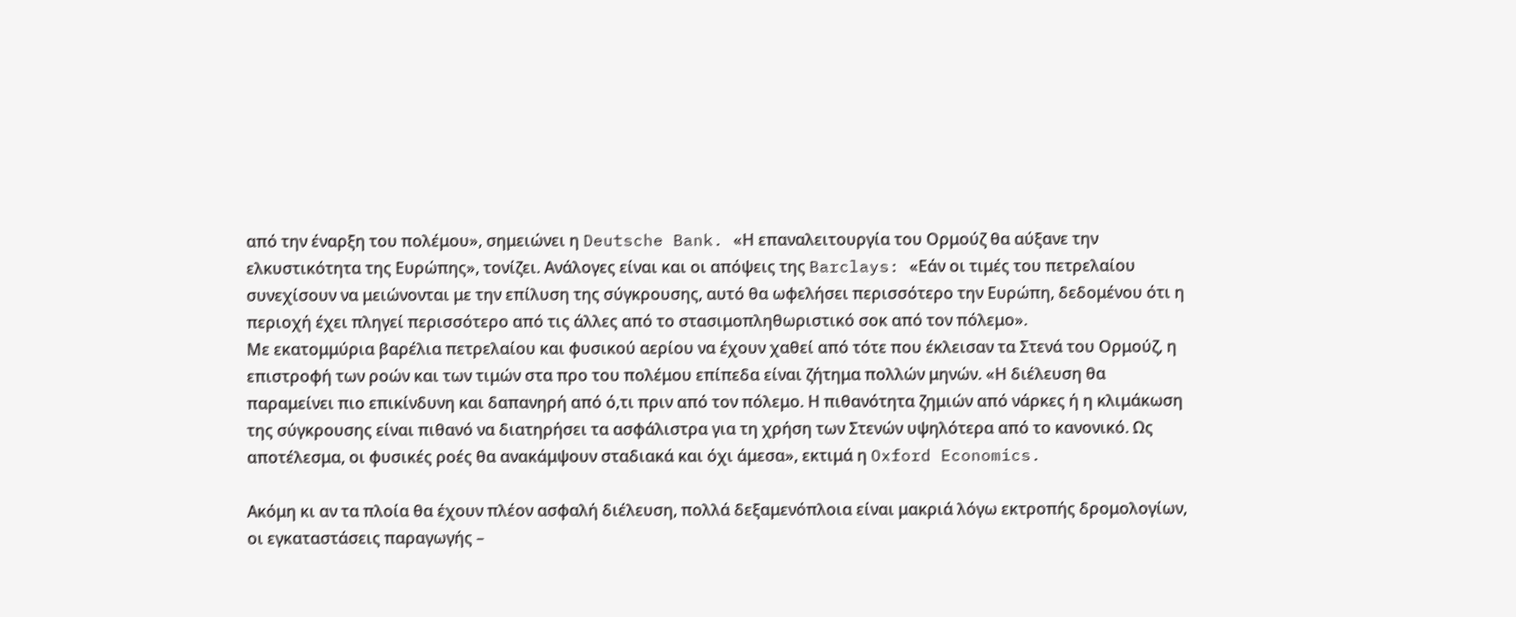από την έναρξη του πολέμου», σημειώνει η Deutsche Bank. «Η επαναλειτουργία του Ορμούζ θα αύξανε την ελκυστικότητα της Ευρώπης», τονίζει. Ανάλογες είναι και οι απόψεις της Barclays: «Εάν οι τιμές του πετρελαίου συνεχίσουν να μειώνονται με την επίλυση της σύγκρουσης, αυτό θα ωφελήσει περισσότερο την Ευρώπη, δεδομένου ότι η περιοχή έχει πληγεί περισσότερο από τις άλλες από το στασιμοπληθωριστικό σοκ από τον πόλεμο».
Με εκατομμύρια βαρέλια πετρελαίου και φυσικού αερίου να έχουν χαθεί από τότε που έκλεισαν τα Στενά του Ορμούζ, η επιστροφή των ροών και των τιμών στα προ του πολέμου επίπεδα είναι ζήτημα πολλών μηνών. «Η διέλευση θα παραμείνει πιο επικίνδυνη και δαπανηρή από ό,τι πριν από τον πόλεμο. Η πιθανότητα ζημιών από νάρκες ή η κλιμάκωση της σύγκρουσης είναι πιθανό να διατηρήσει τα ασφάλιστρα για τη χρήση των Στενών υψηλότερα από το κανονικό. Ως αποτέλεσμα, οι φυσικές ροές θα ανακάμψουν σταδιακά και όχι άμεσα», εκτιμά η Oxford Economics.

Ακόμη κι αν τα πλοία θα έχουν πλέον ασφαλή διέλευση, πολλά δεξαμενόπλοια είναι μακριά λόγω εκτροπής δρομολογίων, οι εγκαταστάσεις παραγωγής –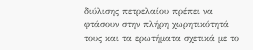διύλισης πετρελαίου πρέπει να φτάσουν στην πλήρη χωρητικότητά τους και τα ερωτήματα σχετικά με το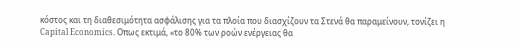κόστος και τη διαθεσιμότητα ασφάλισης για τα πλοία που διασχίζουν τα Στενά θα παραμείνουν, τονίζει η Capital Economics. Οπως εκτιμά, «το 80% των ροών ενέργειας θα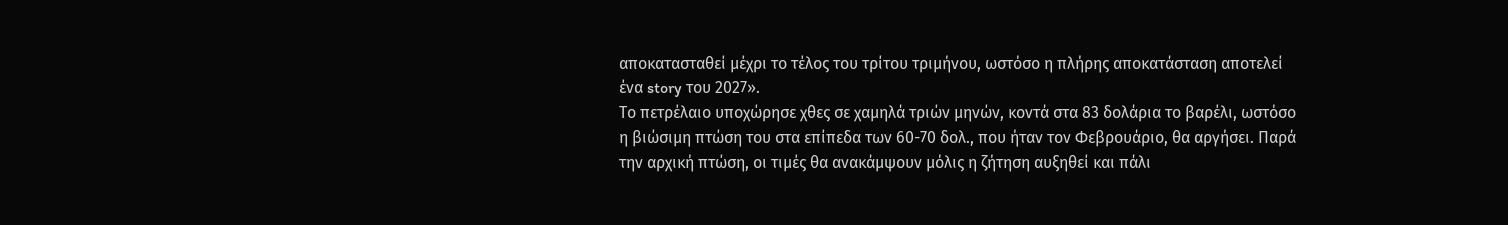αποκατασταθεί μέχρι το τέλος του τρίτου τριμήνου, ωστόσο η πλήρης αποκατάσταση αποτελεί ένα story του 2027».
Το πετρέλαιο υποχώρησε χθες σε χαμηλά τριών μηνών, κοντά στα 83 δολάρια το βαρέλι, ωστόσο η βιώσιμη πτώση του στα επίπεδα των 60-70 δολ., που ήταν τον Φεβρουάριο, θα αργήσει. Παρά την αρχική πτώση, οι τιμές θα ανακάμψουν μόλις η ζήτηση αυξηθεί και πάλι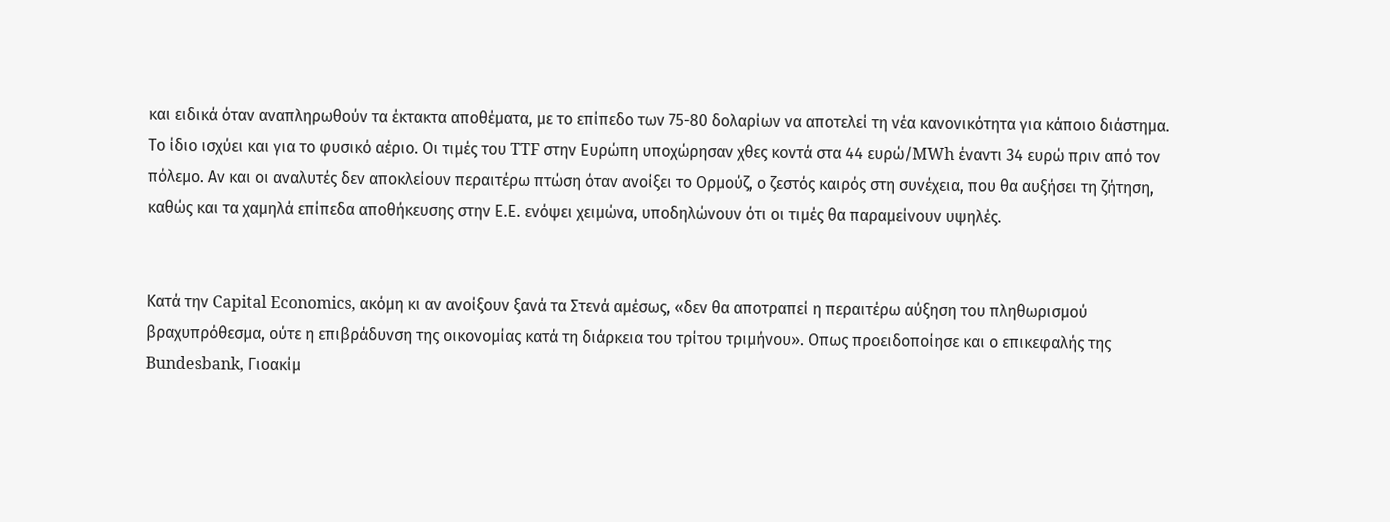και ειδικά όταν αναπληρωθούν τα έκτακτα αποθέματα, με το επίπεδο των 75-80 δολαρίων να αποτελεί τη νέα κανονικότητα για κάποιο διάστημα.
Το ίδιο ισχύει και για το φυσικό αέριο. Οι τιμές του TTF στην Ευρώπη υποχώρησαν χθες κοντά στα 44 ευρώ/MWh έναντι 34 ευρώ πριν από τον πόλεμο. Αν και οι αναλυτές δεν αποκλείουν περαιτέρω πτώση όταν ανοίξει το Ορμούζ, ο ζεστός καιρός στη συνέχεια, που θα αυξήσει τη ζήτηση, καθώς και τα χαμηλά επίπεδα αποθήκευσης στην Ε.Ε. ενόψει χειμώνα, υποδηλώνουν ότι οι τιμές θα παραμείνουν υψηλές.


Κατά την Capital Economics, ακόμη κι αν ανοίξουν ξανά τα Στενά αμέσως, «δεν θα αποτραπεί η περαιτέρω αύξηση του πληθωρισμού βραχυπρόθεσμα, ούτε η επιβράδυνση της οικονομίας κατά τη διάρκεια του τρίτου τριμήνου». Οπως προειδοποίησε και ο επικεφαλής της Bundesbank, Γιοακίμ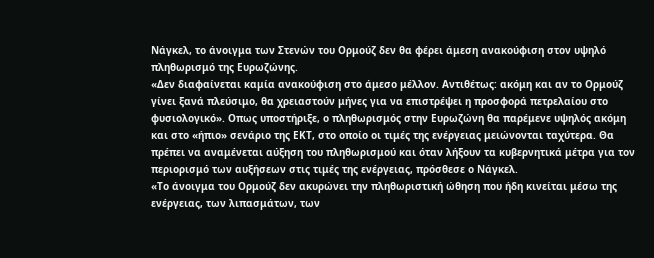Νάγκελ, το άνοιγμα των Στενών του Ορμούζ δεν θα φέρει άμεση ανακούφιση στον υψηλό πληθωρισμό της Ευρωζώνης.
«Δεν διαφαίνεται καμία ανακούφιση στο άμεσο μέλλον. Αντιθέτως: ακόμη και αν το Ορμούζ γίνει ξανά πλεύσιμο, θα χρειαστούν μήνες για να επιστρέψει η προσφορά πετρελαίου στο φυσιολογικό». Οπως υποστήριξε, ο πληθωρισμός στην Ευρωζώνη θα παρέμενε υψηλός ακόμη και στο «ήπιο» σενάριο της ΕΚΤ, στο οποίο οι τιμές της ενέργειας μειώνονται ταχύτερα. Θα πρέπει να αναμένεται αύξηση του πληθωρισμού και όταν λήξουν τα κυβερνητικά μέτρα για τον περιορισμό των αυξήσεων στις τιμές της ενέργειας, πρόσθεσε ο Νάγκελ.
«Το άνοιγμα του Ορμούζ δεν ακυρώνει την πληθωριστική ώθηση που ήδη κινείται μέσω της ενέργειας, των λιπασμάτων, των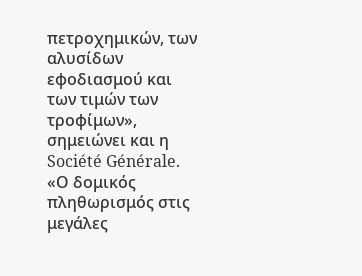πετροχημικών, των αλυσίδων εφοδιασμού και των τιμών των τροφίμων», σημειώνει και η Société Générale. «Ο δομικός πληθωρισμός στις μεγάλες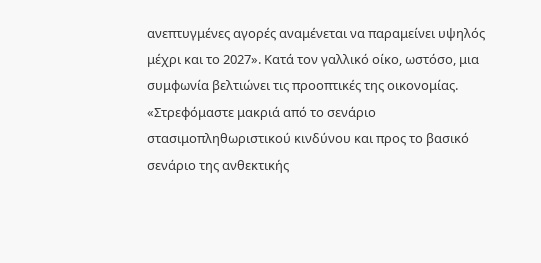ανεπτυγμένες αγορές αναμένεται να παραμείνει υψηλός μέχρι και το 2027». Κατά τον γαλλικό οίκο, ωστόσο, μια συμφωνία βελτιώνει τις προοπτικές της οικονομίας. «Στρεφόμαστε μακριά από το σενάριο στασιμοπληθωριστικού κινδύνου και προς το βασικό σενάριο της ανθεκτικής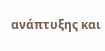ανάπτυξης και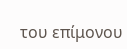του επίμονου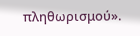πληθωρισμού».